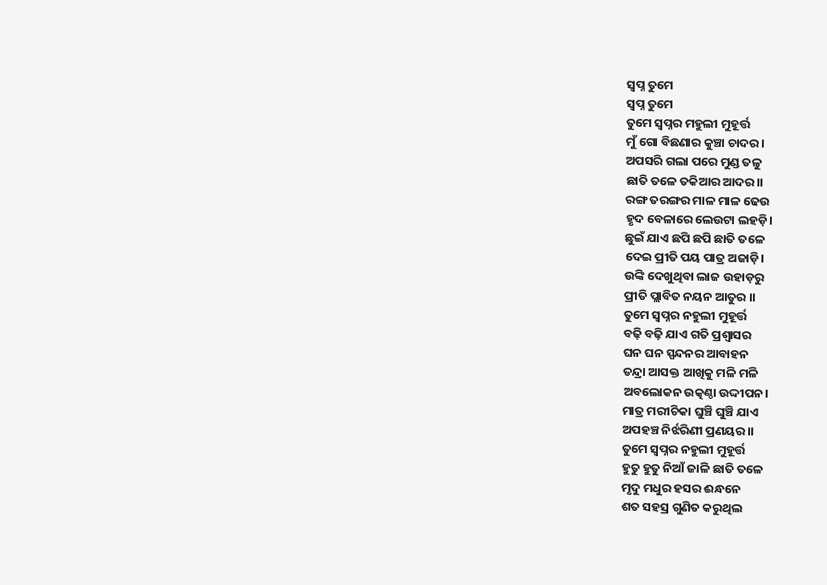ସ୍ୱପ୍ନ ତୁମେ
ସ୍ୱପ୍ନ ତୁମେ
ତୁମେ ସ୍ୱପ୍ନର ମହୁଲୀ ମୁହୂର୍ତ୍ତ
ମୁଁ ଗୋ ବିଛଣାର କୁଞ୍ଚା ଚାଦର।
ଅପସରି ଗଲା ପରେ ମୁଣ୍ଡ ତଳୁ
ଛାତି ତଳେ ତକିଆର ଆଦର।।
ରଙ୍ଗ ତରଙ୍ଗର ମାଳ ମାଳ ଢେଉ
ହୃଦ ବେଳାରେ ଲେଉଟା ଲହଡ଼ି।
ଛୁଇଁ ଯାଏ ଛପି ଛପି ଛାତି ତଳେ
ଦେଇ ପ୍ରୀତି ପୟ ପାତ୍ର ଅଜାଡ଼ି।
ଉଙ୍କି ଦେଖୁଥିବା ଲାଜ ଉହାଡ଼ରୁ
ପ୍ରୀତି ପ୍ଲାବିତ ନୟନ ଆତୁର ।।
ତୁମେ ସ୍ୱପ୍ନର ନହୁଲୀ ମୁହୂର୍ତ୍ତ
ବଢ଼ି ବଢ଼ି ଯାଏ ଗତି ପ୍ରଶ୍ବାସର
ଘନ ଘନ ସ୍ପନ୍ଦନର ଆବାହନ
ତନ୍ଦ୍ରା ଆସକ୍ତ ଆଖିକୁ ମଳି ମଳି
ଅବଲୋକନ ଉତ୍କଣ୍ଠା ଉଦ୍ଦୀପନ।
ମାତ୍ର ମରୀଚିକା ଘୁଞ୍ଚି ଘୁଞ୍ଚି ଯାଏ
ଅପହଞ୍ଚ ନିର୍ଝରିଣୀ ପ୍ରଣୟର।।
ତୁମେ ସ୍ୱପ୍ନର ନହୁଲୀ ମୁହୂର୍ତ୍ତ
ହୁତୁ ହୁତୁ ନିଆଁ ଜାଳି ଛାତି ତଳେ
ମୃଦୁ ମଧୁର ହସର ଈନ୍ଧନେ
ଶତ ସହସ୍ର ଗୁଣିତ କରୁଥିଲ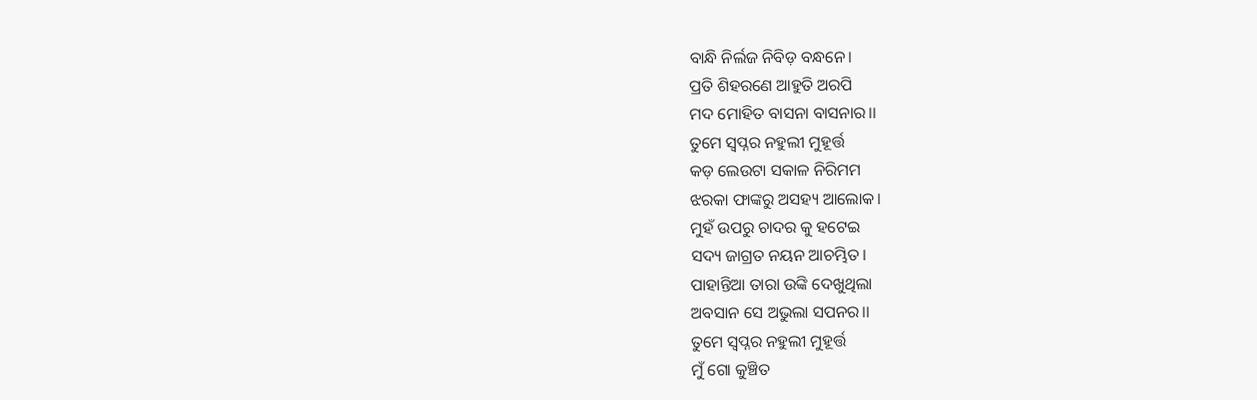ବାନ୍ଧି ନିର୍ଲଜ ନିବିଡ଼ ବନ୍ଧନେ।
ପ୍ରତି ଶିହରଣେ ଆହୁତି ଅରପି
ମଦ ମୋହିତ ବାସନା ବାସନାର।।
ତୁମେ ସ୍ୱପ୍ନର ନହୁଲୀ ମୁହୂର୍ତ୍ତ
କଡ଼ ଲେଉଟା ସକାଳ ନିରିମମ
ଝରକା ଫାଙ୍କରୁ ଅସହ୍ୟ ଆଲୋକ।
ମୁହଁ ଉପରୁ ଚାଦର କୁ ହଟେଇ
ସଦ୍ୟ ଜାଗ୍ରତ ନୟନ ଆଚମ୍ଭିତ।
ପାହାନ୍ତିଆ ତାରା ଉଙ୍କି ଦେଖୁଥିଲା
ଅବସାନ ସେ ଅଭୁଲା ସପନର।।
ତୁମେ ସ୍ୱପ୍ନର ନହୁଲୀ ମୁହୂର୍ତ୍ତ
ମୁଁ ଗୋ କୁଞ୍ଚିତ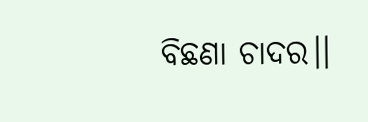ବିଛଣା ଚାଦର।।